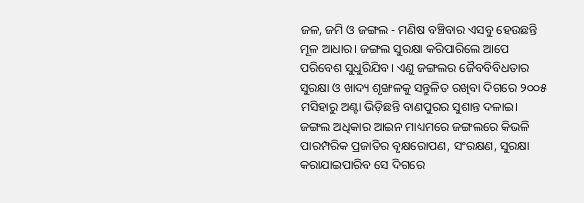ଜଳ, ଜମି ଓ ଜଙ୍ଗଲ - ମଣିଷ ବଞ୍ଚିବାର ଏସବୁ ହେଉଛନ୍ତି ମୂଳ ଆଧାର। ଜଙ୍ଗଲ ସୁରକ୍ଷା କରିପାରିଲେ ଆପେ ପରିବେଶ ସୁଧୁରିଯିବ। ଏଣୁ ଜଙ୍ଗଲର ଜୈବବିବିଧତାର ସୁରକ୍ଷା ଓ ଖାଦ୍ୟ ଶୃଙ୍ଖଳକୁ ସନ୍ତୁଳିତ ରଖିବା ଦିଗରେ ୨୦୦୫ ମସିହାରୁ ଅଣ୍ଟା ଭିଡ଼ିଛନ୍ତି ବାଣପୁରର ସୁଶାନ୍ତ ଦଳାଇ। ଜଙ୍ଗଲ ଅଧିକାର ଆଇନ ମାଧ୍ୟମରେ ଜଙ୍ଗଲରେ କିଭଳି ପାରମ୍ପରିକ ପ୍ରଜାତିର ବୃକ୍ଷରୋପଣ, ସଂରକ୍ଷଣ, ସୁରକ୍ଷା କରାଯାଇପାରିବ ସେ ଦିଗରେ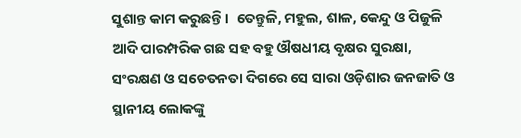ସୁଶାନ୍ତ କାମ କରୁଛନ୍ତି।  ତେନ୍ତୁଳି, ମହୁଲ, ଶାଳ, କେନ୍ଦୁ ଓ ପିଜୁଳି ଆଦି ପାରମ୍ପରିକ ଗଛ ସହ ବହୁ ଔଷଧୀୟ ବୃକ୍ଷର ସୁରକ୍ଷା, ସଂରକ୍ଷଣ ଓ ସଚେତନତା ଦିଗରେ ସେ ସାରା ଓଡ଼ିଶାର ଜନଜାତି ଓ ସ୍ଥାନୀୟ ଲୋକଙ୍କୁ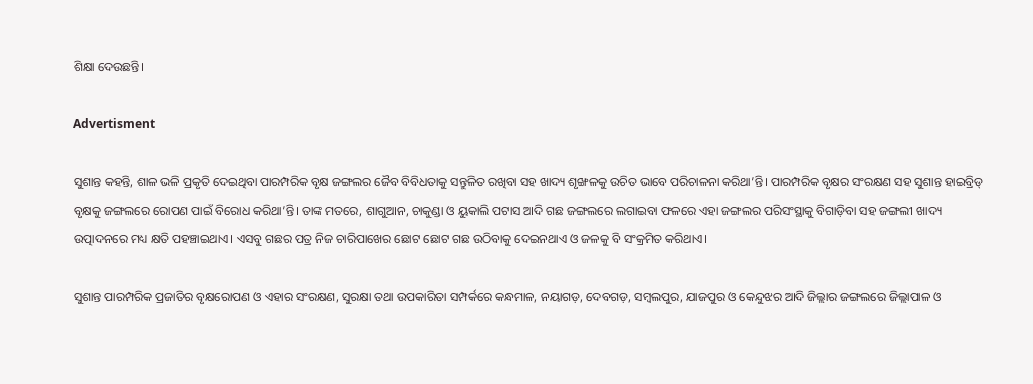ଶିକ୍ଷା ଦେଉଛନ୍ତି।

Advertisment

ସୁଶାନ୍ତ କହନ୍ତି, ଶାଳ ଭଳି ପ୍ରକୃତି ଦେଇଥିବା ପାରମ୍ପରିକ ବୃକ୍ଷ ଜଙ୍ଗଲର ଜୈବ ବିବିଧତାକୁ ସନ୍ତୁଳିତ ରଖିବା ସହ ଖାଦ୍ୟ ଶୃଙ୍ଖଳକୁ ଉଚିତ ଭାବେ ପରିଚାଳନା କରିଥା’ନ୍ତି। ପାରମ୍ପରିକ ବୃକ୍ଷର ସଂରକ୍ଷଣ ସହ ‌ସୁଶାନ୍ତ ହାଇବ୍ରିଡ୍‌ ବୃକ୍ଷକୁ ଜଙ୍ଗଲରେ ରୋପଣ ପାଇଁ ବିରୋଧ କରିଥା’ନ୍ତି। ତାଙ୍କ ମତରେ, ଶାଗୁଆନ, ଚାକୁଣ୍ଡା ଓ ୟୁକାଲି ପଟାସ ଆଦି ଗଛ ଜଙ୍ଗଲରେ ଲଗାଇବା ଫଳରେ ଏହା ଜଙ୍ଗଲର ପରିସଂସ୍ଥାକୁ ବିଗାଡ଼ିବା ସହ ଜଙ୍ଗଲୀ ଖାଦ୍ୟ ଉତ୍ପାଦନରେ ମଧ୍ୟ କ୍ଷତି ପହଞ୍ଚାଇଥାଏ। ଏସବୁ ଗଛର ପତ୍ର ନିଜ ଚାରିପାଖ‌େର ଛୋଟ ଛୋଟ ଗଛ ଉଠିବାକୁ ଦେଇନଥାଏ ଓ ଜଳକୁ ବି ସଂକ୍ରମିତ କରିଥାଏ।

ସୁଶାନ୍ତ ପାରମ୍ପରିକ ପ୍ରଜାତିର ବୃକ୍ଷରୋପଣ ଓ ଏହାର ସଂରକ୍ଷଣ, ସୁରକ୍ଷା ତଥା ଉପକାରିତା ସମ୍ପର୍କରେ କନ୍ଧମାଳ, ନୟାଗଡ଼, ଦେବଗଡ଼, ସମ୍ବଲପୁର, ଯା‌ଜପୁର ଓ କେନ୍ଦୁଝର ଆଦି ଜିଲ୍ଲାର ଜଙ୍ଗଲରେ ଜିଲ୍ଲାପାଳ ଓ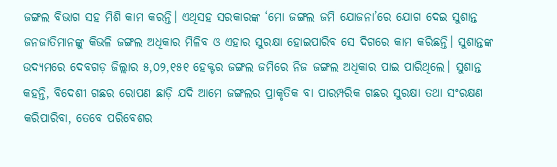ଜଙ୍ଗଲ ବିଭାଗ ସହ ମିଶି କାମ କରନ୍ତି। ଏଥିସହ ସରକାରଙ୍କ ‘ମୋ ଜଙ୍ଗଲ ଜମି ଯୋଜନା’ରେ ଯୋଗ ଦେଇ ‌ସୁଶାନ୍ତ ଜନଜାତିମାନଙ୍କୁ କିଭଳି ଜଙ୍ଗଲ ଅଧିକାର ମିଳିବ ଓ ଏହାର ସୁରକ୍ଷା ହୋଇପାରିବ ସେ ଦିଗରେ କାମ କରିଛନ୍ତି। ସୁଶାନ୍ତଙ୍କ ଉଦ୍ୟମରେ ଦେବଗଡ଼ ଜିଲ୍ଲାର ୫,୦୨,୧୫୧ ହେକ୍ଟର ଜଙ୍ଗଲ ଜମିରେ ନିଜ ଜଙ୍ଗଲ ଅଧିକାର ପାଇ ପାରିଥିଲେ। ସୁଶାନ୍ତ କହନ୍ତି, ବିଦେଶୀ ଗଛର ରୋପଣ ଛାଡ଼ି ଯଦି ଆମେ ଜଙ୍ଗଲର ପ୍ରାକୃତିକ ବା ପାରମ୍ପରିକ ଗଛର ସୁରକ୍ଷା ତଥା ସଂରକ୍ଷଣ କରିପାରିବା, ତେବେ ପରିବେଶର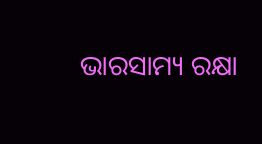ଭାରସାମ୍ୟ ରକ୍ଷା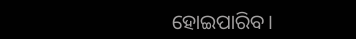ହୋଇପାରିବ।